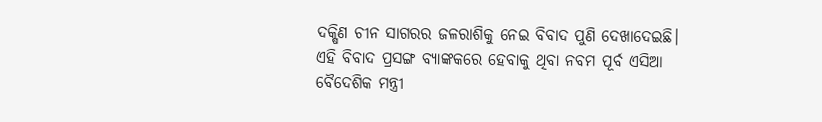ଦକ୍ଷିଣ ଚୀନ ସାଗରର ଜଳରାଶିକୁ ନେଇ ବିବାଦ ପୁଣି ଦେଖାଦେଇଛି। ଏହି ବିବାଦ ପ୍ରସଙ୍ଗ ବ୍ୟାଙ୍କକରେ ହେବାକୁ ଥିବା ନବମ ପୂର୍ବ ଏସିଆ ବୈଦେଶିକ ମନ୍ତ୍ରୀ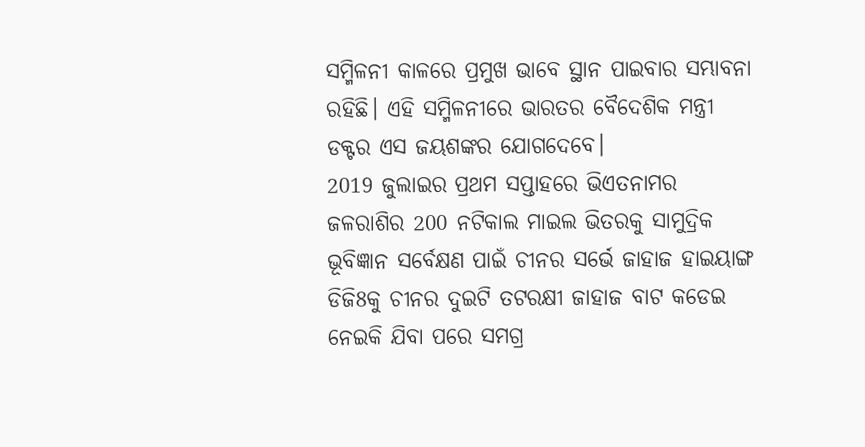ସମ୍ମିଳନୀ କାଳରେ ପ୍ରମୁଖ ଭାବେ ସ୍ଥାନ ପାଇବାର ସମ୍ଭାବନା ରହିଛି। ଏହି ସମ୍ମିଳନୀରେ ଭାରତର ବୈଦେଶିକ ମନ୍ତ୍ରୀ ଡକ୍ଟର ଏସ ଜୟଶଙ୍କର ଯୋଗଦେବେ।
2019 ଜୁଲାଇର ପ୍ରଥମ ସପ୍ତାହରେ ଭିଏତନାମର ଜଳରାଶିର 200 ନଟିକାଲ ମାଇଲ ଭିତରକୁ ସାମୁଦ୍ରିକ ଭୂବିଜ୍ଞାନ ସର୍ବେକ୍ଷଣ ପାଇଁ ଚୀନର ସର୍ଭେ ଜାହାଜ ହାଇୟାଙ୍ଗ ଡିଜି8କୁ ଚୀନର ଦୁଇଟି ତଟରକ୍ଷୀ ଜାହାଜ ବାଟ କଡେଇ ନେଇକି ଯିବା ପରେ ସମଗ୍ର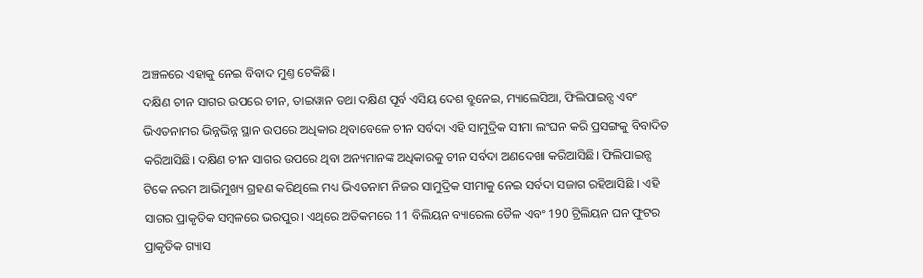ଅଞ୍ଚଳରେ ଏହାକୁ ନେଇ ବିବାଦ ମୁଣ୍ତ ଟେକିଛି।
ଦକ୍ଷିଣ ଚୀନ ସାଗର ଉପରେ ଚୀନ, ତାଇୱାନ ତଥା ଦକ୍ଷିଣ ପୂର୍ବ ଏସିୟ ଦେଶ ବ୍ରୁନେଇ, ମ୍ୟାଲେସିଆ, ଫିଲିପାଇନ୍ସ ଏବଂ ଭିଏତନାମର ଭିନ୍ନଭିନ୍ନ ସ୍ଥାନ ଉପରେ ଅଧିକାର ଥିବାବେଳେ ଚୀନ ସର୍ବଦା ଏହି ସାମୁଦ୍ରିକ ସୀମା ଲଂଘନ କରି ପ୍ରସଙ୍ଗକୁ ବିବାଦିତ କରିଆସିଛି। ଦକ୍ଷିଣ ଚୀନ ସାଗର ଉପରେ ଥିବା ଅନ୍ୟମାନଙ୍କ ଅଧିକାରକୁ ଚୀନ ସର୍ବଦା ଅଣଦେଖା କରିଆସିଛି। ଫିଲିପାଇନ୍ସ ଟିକେ ନରମ ଆଭିମୁଖ୍ୟ ଗ୍ରହଣ କରିଥିଲେ ମଧ୍ୟ ଭିଏତନାମ ନିଜର ସାମୁଦ୍ରିକ ସୀମାକୁ ନେଇ ସର୍ବଦା ସଜାଗ ରହିଆସିଛି । ଏହି ସାଗର ପ୍ରାକୃତିକ ସମ୍ବଳରେ ଭରପୁର। ଏଥିରେ ଅତିକମରେ 11 ବିଲିୟନ ବ୍ୟାରେଲ ତୈଳ ଏବଂ 190 ଟ୍ରିଲିୟନ ଘନ ଫୁଟର ପ୍ରାକୃତିକ ଗ୍ୟାସ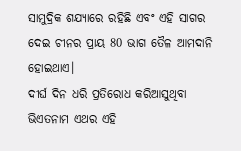ସାମୁଦ୍ରିକ ଶଯ୍ୟାରେ ରହିଛି ଏବଂ ଏହି ସାଗର ଦେଇ ଚୀନର ପ୍ରାୟ 80 ଭାଗ ତୈଳ ଆମଦାନି ହୋଇଥାଏ।
ଦୀର୍ଘ ଦିନ ଧରି ପ୍ରତିରୋଧ କରିଆସୁଥିବା ଭିଏତନାମ ଏଥର ଏହି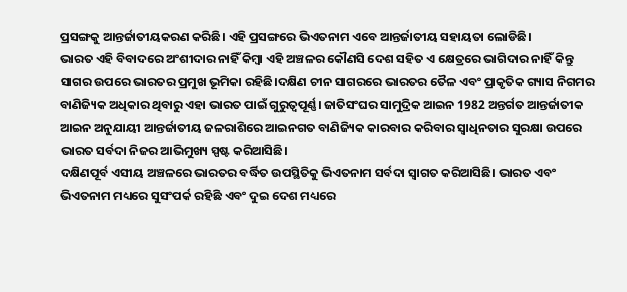ପ୍ରସଙ୍ଗକୁ ଆନ୍ତର୍ଜାତୀୟକରଣ କରିଛି। ଏହି ପ୍ରସଙ୍ଗରେ ଭିଏତନାମ ଏବେ ଆନ୍ତର୍ଜାତୀୟ ସହାୟତା ଲୋଡିଛି।
ଭାରତ ଏହି ବିବାଦରେ ଅଂଶୀଦାର ନାହିଁ କିମ୍ବା ଏହି ଅଞ୍ଚଳର କୌଣସି ଦେଶ ସହିତ ଏ କ୍ଷେତ୍ରରେ ଭାଗିଦାର ନାହିଁ କିନ୍ତୁ ସାଗର ଉପରେ ଭାରତର ପ୍ରମୁଖ ଭୂମିକା ରହିଛି।ଦକ୍ଷିଣ ଚୀନ ସାଗରରେ ଭାରତର ତୈଳ ଏବଂ ପ୍ରାକୃତିକ ଗ୍ୟାସ ନିଗମର ବାଣିଜ୍ୟିକ ଅଧିକାର ଥିବାରୁ ଏହା ଭାରତ ପାଇଁ ଗୁରୁତ୍ବପୂର୍ଣ୍ଣ। ଜାତିସଂଘର ସାମୁଦ୍ରିକ ଆଇନ 1982 ଅନ୍ତର୍ଗତ ଆନ୍ତର୍ଜାତୀକ ଆଇନ ଅନୁଯାୟୀ ଆନ୍ତର୍ଜାତୀୟ ଜଳରାଶିରେ ଆଇନଗତ ବାଣିଜ୍ୟିକ କାରବାର କରିବାର ସ୍ବାଧିନତାର ସୁରକ୍ଷା ଉପରେ ଭାରତ ସର୍ବଦା ନିଜର ଆଭିମୁଖ୍ୟ ସ୍ପଷ୍ଟ କରିଆସିଛି।
ଦକ୍ଷିଣପୂର୍ବ ଏସୀୟ ଅଞ୍ଚଳରେ ଭାରତର ବର୍ଦ୍ଧିତ ଉପସ୍ଥିତିକୁ ଭିଏତନାମ ସର୍ବଦା ସ୍ବାଗତ କରିଆସିଛି। ଭାରତ ଏବଂ ଭିଏତନାମ ମଧ୍ୟରେ ସୁସଂପର୍କ ରହିଛି ଏବଂ ଦୁଇ ଦେଶ ମଧ୍ୟରେ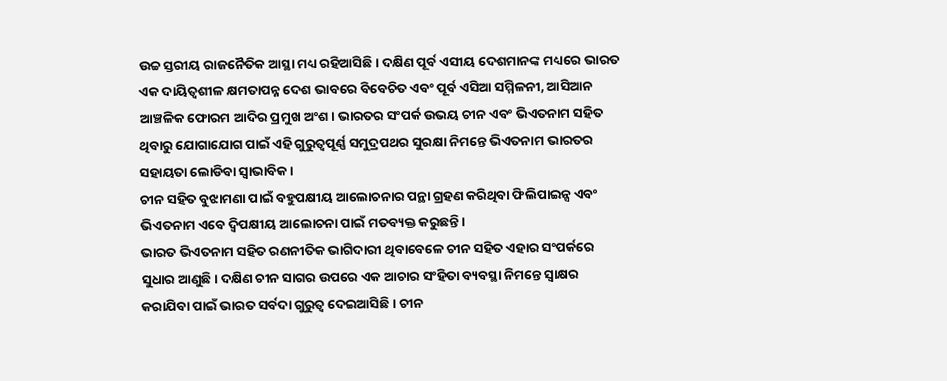ଉଚ୍ଚ ସ୍ତରୀୟ ରାଜନୈତିକ ଆସ୍ଥା ମଧ୍ୟ ରହିଆସିଛି। ଦକ୍ଷିଣ ପୂର୍ବ ଏସୀୟ ଦେଶମାନଙ୍କ ମଧ୍ୟରେ ଭାରତ ଏକ ଦାୟିତ୍ବଶୀଳ କ୍ଷମତାପନ୍ନ ଦେଶ ଭାବରେ ବିବେଚିତ ଏବଂ ପୂର୍ବ ଏସିଆ ସମ୍ମିଳନୀ, ଆସିଆନ ଆଞ୍ଚଳିକ ଫୋରମ ଆଦିର ପ୍ରମୁଖ ଅଂଶ। ଭାରତର ସଂପର୍କ ଉଭୟ ଚୀନ ଏବଂ ଭିଏତନାମ ସହିତ ଥିବାରୁ ଯୋଗାଯୋଗ ପାଇଁ ଏହି ଗୁରୁତ୍ବପୂର୍ଣ୍ଣ ସମୁଦ୍ରପଥର ସୁରକ୍ଷା ନିମନ୍ତେ ଭିଏତନାମ ଭାରତର ସହାୟତା ଲୋଡିବା ସ୍ବାଭାବିକ।
ଚୀନ ସହିତ ବୁଝାମଣା ପାଇଁ ବହୁପକ୍ଷୀୟ ଆଲୋଚନାର ପନ୍ଥା ଗ୍ରହଣ କରିଥିବା ଫିଲିପାଇନ୍ସ ଏବଂ ଭିଏତନାମ ଏବେ ଦ୍ବିପକ୍ଷୀୟ ଆଲୋଚନା ପାଇଁ ମତବ୍ୟକ୍ତ କରୁଛନ୍ତି।
ଭାରତ ଭିଏତନାମ ସହିତ ରଣନୀତିକ ଭାଗିଦାରୀ ଥିବାବେଳେ ଚୀନ ସହିତ ଏହାର ସଂପର୍କରେ ସୁଧାର ଆଣୁଛି। ଦକ୍ଷିଣ ଚୀନ ସାଗର ଉପରେ ଏକ ଆଚାର ସଂହିତା ବ୍ୟବସ୍ଥା ନିମନ୍ତେ ସ୍ବାକ୍ଷର କରାଯିବା ପାଇଁ ଭାରତ ସର୍ବଦା ଗୁରୁତ୍ବ ଦେଇଆସିଛି। ଚୀନ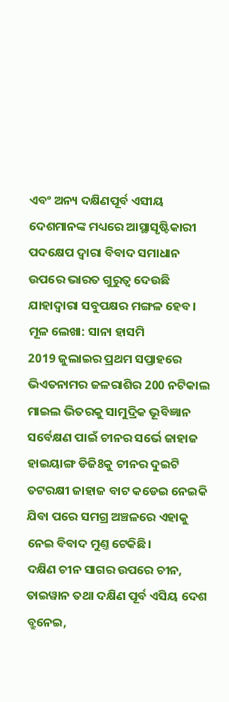ଏବଂ ଅନ୍ୟ ଦକ୍ଷିଣପୂର୍ବ ଏସୀୟ ଦେଶମାନଙ୍କ ମଧ୍ୟରେ ଆସ୍ଥାସୃଷ୍ଟିକାରୀ ପଦକ୍ଷେପ ଦ୍ବାରା ବିବାଦ ସମାଧାନ ଉପରେ ଭାରତ ଗୁରୁତ୍ବ ଦେଉଛି ଯାହାଦ୍ବାରା ସବୁପକ୍ଷର ମଙ୍ଗଳ ହେବ।
ମୂଳ ଲେଖା: ସାନା ହାସମି
2019 ଜୁଲାଇର ପ୍ରଥମ ସପ୍ତାହରେ ଭିଏତନାମର ଜଳରାଶିର 200 ନଟିକାଲ ମାଇଲ ଭିତରକୁ ସାମୁଦ୍ରିକ ଭୂବିଜ୍ଞାନ ସର୍ବେକ୍ଷଣ ପାଇଁ ଚୀନର ସର୍ଭେ ଜାହାଜ ହାଇୟାଙ୍ଗ ଡିଜି8କୁ ଚୀନର ଦୁଇଟି ତଟରକ୍ଷୀ ଜାହାଜ ବାଟ କଡେଇ ନେଇକି ଯିବା ପରେ ସମଗ୍ର ଅଞ୍ଚଳରେ ଏହାକୁ ନେଇ ବିବାଦ ମୁଣ୍ତ ଟେକିଛି।
ଦକ୍ଷିଣ ଚୀନ ସାଗର ଉପରେ ଚୀନ, ତାଇୱାନ ତଥା ଦକ୍ଷିଣ ପୂର୍ବ ଏସିୟ ଦେଶ ବ୍ରୁନେଇ,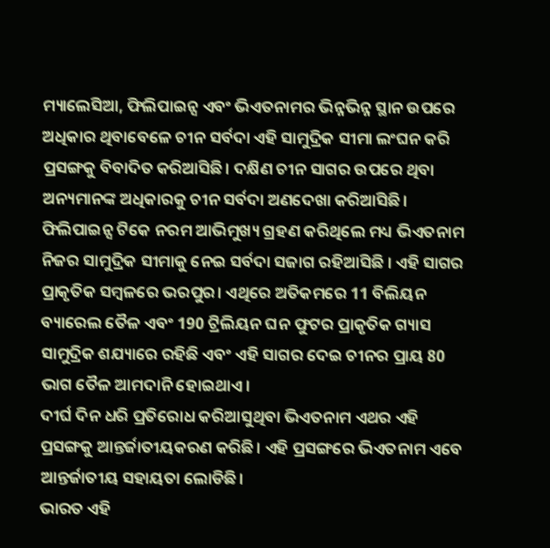ମ୍ୟାଲେସିଆ, ଫିଲିପାଇନ୍ସ ଏବଂ ଭିଏତନାମର ଭିନ୍ନଭିନ୍ନ ସ୍ଥାନ ଉପରେ ଅଧିକାର ଥିବାବେଳେ ଚୀନ ସର୍ବଦା ଏହି ସାମୁଦ୍ରିକ ସୀମା ଲଂଘନ କରି ପ୍ରସଙ୍ଗକୁ ବିବାଦିତ କରିଆସିଛି। ଦକ୍ଷିଣ ଚୀନ ସାଗର ଉପରେ ଥିବା ଅନ୍ୟମାନଙ୍କ ଅଧିକାରକୁ ଚୀନ ସର୍ବଦା ଅଣଦେଖା କରିଆସିଛି। ଫିଲିପାଇନ୍ସ ଟିକେ ନରମ ଆଭିମୁଖ୍ୟ ଗ୍ରହଣ କରିଥିଲେ ମଧ୍ୟ ଭିଏତନାମ ନିଜର ସାମୁଦ୍ରିକ ସୀମାକୁ ନେଇ ସର୍ବଦା ସଜାଗ ରହିଆସିଛି । ଏହି ସାଗର ପ୍ରାକୃତିକ ସମ୍ବଳରେ ଭରପୁର। ଏଥିରେ ଅତିକମରେ 11 ବିଲିୟନ ବ୍ୟାରେଲ ତୈଳ ଏବଂ 190 ଟ୍ରିଲିୟନ ଘନ ଫୁଟର ପ୍ରାକୃତିକ ଗ୍ୟାସ ସାମୁଦ୍ରିକ ଶଯ୍ୟାରେ ରହିଛି ଏବଂ ଏହି ସାଗର ଦେଇ ଚୀନର ପ୍ରାୟ 80 ଭାଗ ତୈଳ ଆମଦାନି ହୋଇଥାଏ।
ଦୀର୍ଘ ଦିନ ଧରି ପ୍ରତିରୋଧ କରିଆସୁଥିବା ଭିଏତନାମ ଏଥର ଏହି ପ୍ରସଙ୍ଗକୁ ଆନ୍ତର୍ଜାତୀୟକରଣ କରିଛି। ଏହି ପ୍ରସଙ୍ଗରେ ଭିଏତନାମ ଏବେ ଆନ୍ତର୍ଜାତୀୟ ସହାୟତା ଲୋଡିଛି।
ଭାରତ ଏହି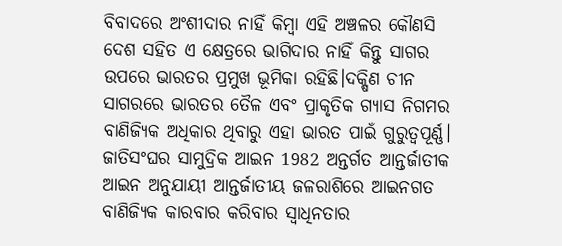ବିବାଦରେ ଅଂଶୀଦାର ନାହିଁ କିମ୍ବା ଏହି ଅଞ୍ଚଳର କୌଣସି ଦେଶ ସହିତ ଏ କ୍ଷେତ୍ରରେ ଭାଗିଦାର ନାହିଁ କିନ୍ତୁ ସାଗର ଉପରେ ଭାରତର ପ୍ରମୁଖ ଭୂମିକା ରହିଛି।ଦକ୍ଷିଣ ଚୀନ ସାଗରରେ ଭାରତର ତୈଳ ଏବଂ ପ୍ରାକୃତିକ ଗ୍ୟାସ ନିଗମର ବାଣିଜ୍ୟିକ ଅଧିକାର ଥିବାରୁ ଏହା ଭାରତ ପାଇଁ ଗୁରୁତ୍ବପୂର୍ଣ୍ଣ। ଜାତିସଂଘର ସାମୁଦ୍ରିକ ଆଇନ 1982 ଅନ୍ତର୍ଗତ ଆନ୍ତର୍ଜାତୀକ ଆଇନ ଅନୁଯାୟୀ ଆନ୍ତର୍ଜାତୀୟ ଜଳରାଶିରେ ଆଇନଗତ ବାଣିଜ୍ୟିକ କାରବାର କରିବାର ସ୍ବାଧିନତାର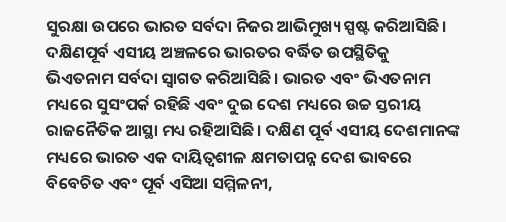ସୁରକ୍ଷା ଉପରେ ଭାରତ ସର୍ବଦା ନିଜର ଆଭିମୁଖ୍ୟ ସ୍ପଷ୍ଟ କରିଆସିଛି।
ଦକ୍ଷିଣପୂର୍ବ ଏସୀୟ ଅଞ୍ଚଳରେ ଭାରତର ବର୍ଦ୍ଧିତ ଉପସ୍ଥିତିକୁ ଭିଏତନାମ ସର୍ବଦା ସ୍ବାଗତ କରିଆସିଛି। ଭାରତ ଏବଂ ଭିଏତନାମ ମଧ୍ୟରେ ସୁସଂପର୍କ ରହିଛି ଏବଂ ଦୁଇ ଦେଶ ମଧ୍ୟରେ ଉଚ୍ଚ ସ୍ତରୀୟ ରାଜନୈତିକ ଆସ୍ଥା ମଧ୍ୟ ରହିଆସିଛି। ଦକ୍ଷିଣ ପୂର୍ବ ଏସୀୟ ଦେଶମାନଙ୍କ ମଧ୍ୟରେ ଭାରତ ଏକ ଦାୟିତ୍ବଶୀଳ କ୍ଷମତାପନ୍ନ ଦେଶ ଭାବରେ ବିବେଚିତ ଏବଂ ପୂର୍ବ ଏସିଆ ସମ୍ମିଳନୀ,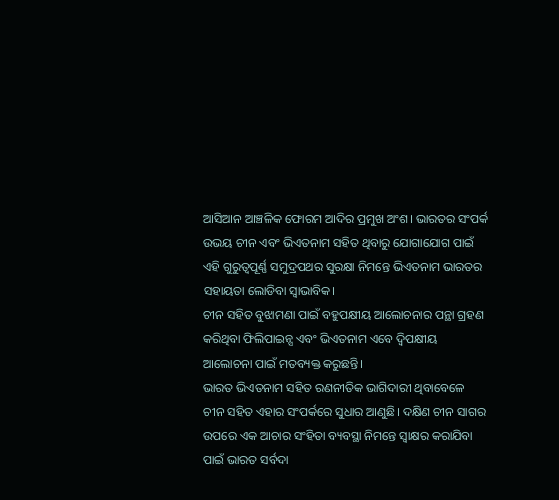ଆସିଆନ ଆଞ୍ଚଳିକ ଫୋରମ ଆଦିର ପ୍ରମୁଖ ଅଂଶ। ଭାରତର ସଂପର୍କ ଉଭୟ ଚୀନ ଏବଂ ଭିଏତନାମ ସହିତ ଥିବାରୁ ଯୋଗାଯୋଗ ପାଇଁ ଏହି ଗୁରୁତ୍ବପୂର୍ଣ୍ଣ ସମୁଦ୍ରପଥର ସୁରକ୍ଷା ନିମନ୍ତେ ଭିଏତନାମ ଭାରତର ସହାୟତା ଲୋଡିବା ସ୍ବାଭାବିକ।
ଚୀନ ସହିତ ବୁଝାମଣା ପାଇଁ ବହୁପକ୍ଷୀୟ ଆଲୋଚନାର ପନ୍ଥା ଗ୍ରହଣ କରିଥିବା ଫିଲିପାଇନ୍ସ ଏବଂ ଭିଏତନାମ ଏବେ ଦ୍ବିପକ୍ଷୀୟ ଆଲୋଚନା ପାଇଁ ମତବ୍ୟକ୍ତ କରୁଛନ୍ତି।
ଭାରତ ଭିଏତନାମ ସହିତ ରଣନୀତିକ ଭାଗିଦାରୀ ଥିବାବେଳେ ଚୀନ ସହିତ ଏହାର ସଂପର୍କରେ ସୁଧାର ଆଣୁଛି। ଦକ୍ଷିଣ ଚୀନ ସାଗର ଉପରେ ଏକ ଆଚାର ସଂହିତା ବ୍ୟବସ୍ଥା ନିମନ୍ତେ ସ୍ବାକ୍ଷର କରାଯିବା ପାଇଁ ଭାରତ ସର୍ବଦା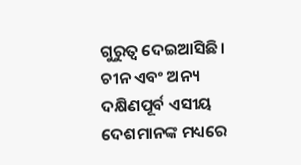ଗୁରୁତ୍ବ ଦେଇଆସିଛି। ଚୀନ ଏବଂ ଅନ୍ୟ ଦକ୍ଷିଣପୂର୍ବ ଏସୀୟ ଦେଶମାନଙ୍କ ମଧ୍ୟରେ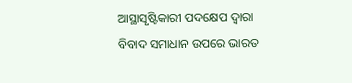ଆସ୍ଥାସୃଷ୍ଟିକାରୀ ପଦକ୍ଷେପ ଦ୍ବାରା ବିବାଦ ସମାଧାନ ଉପରେ ଭାରତ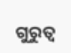ଗୁରୁତ୍ବ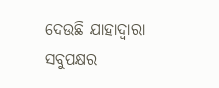ଦେଉଛି ଯାହାଦ୍ବାରା ସବୁପକ୍ଷର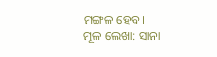ମଙ୍ଗଳ ହେବ।
ମୂଳ ଲେଖା: ସାନା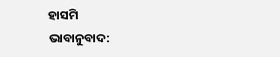ହାସମି
ଭାବାନୁବାଦ: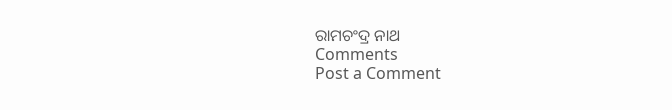ରାମଚଂଦ୍ର ନାଥ
Comments
Post a Comment